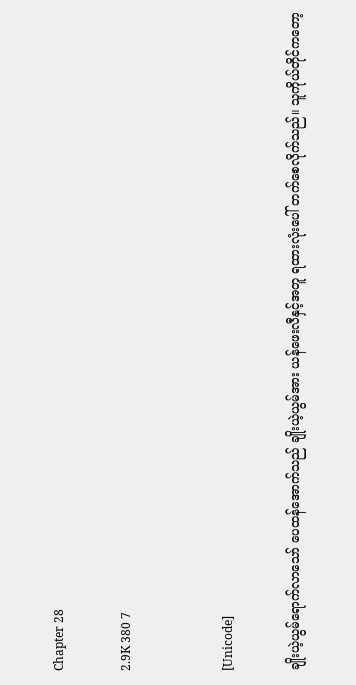Chapter 28

2.9K 380 7


[Unicode]

ချိုးယဲ့ယွမ်ရောက်လာသော် ပေထန်အောက်သည် ချိုးယဲ့ယွမ်အား ယန်ဖေးလီနှင့်အတူ ရထားလုံးပေါ် တက်စေလိုက်သည်။ သူကိုယ်တိုင်ကတော့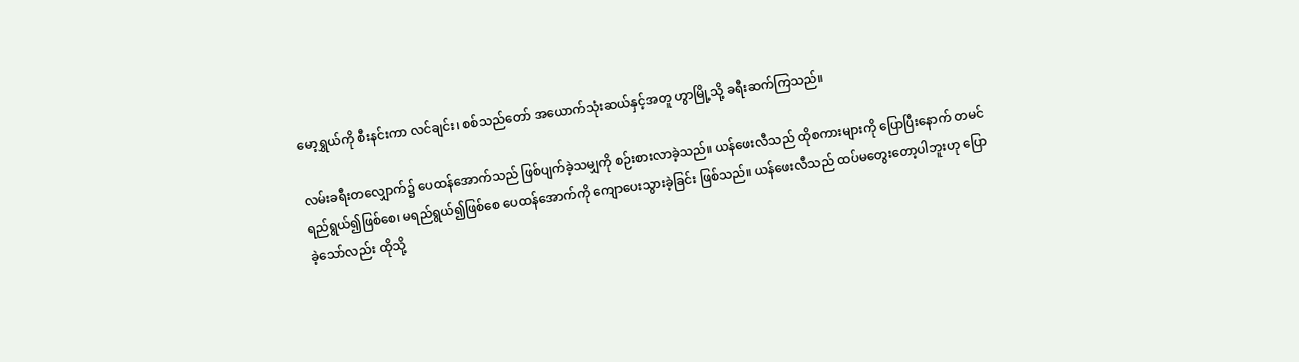မော့ရွှယ်ကို စီးနင်းကာ လင်ချင်း၊ စစ်သည်တော် အယောက်သုံးဆယ်နှင့်အတူ ဟွာမြို့သို့ ခရီးဆက်ကြသည်။

လမ်းခရီးတလျှောက်၌ ပေထန်အောက်သည် ဖြစ်ပျက်ခဲ့သမျှကို စဉ်းစားလာခဲ့သည်။ ယန်ဖေးလီသည် ထိုစကားများကို ပြောပြီးနောက် တမင်ရည်ရွယ်၍ဖြစ်စေ၊ မရည်ရွယ်၍ဖြစ်စေ ပေထန်အောက်ကို ကျောပေးသွားခဲ့ခြင်း ဖြစ်သည်။ ယန်ဖေးလီသည် ထပ်မတွေးတော့ပါဘူးဟု ပြောခဲ့သော်လည်း ထိုသို့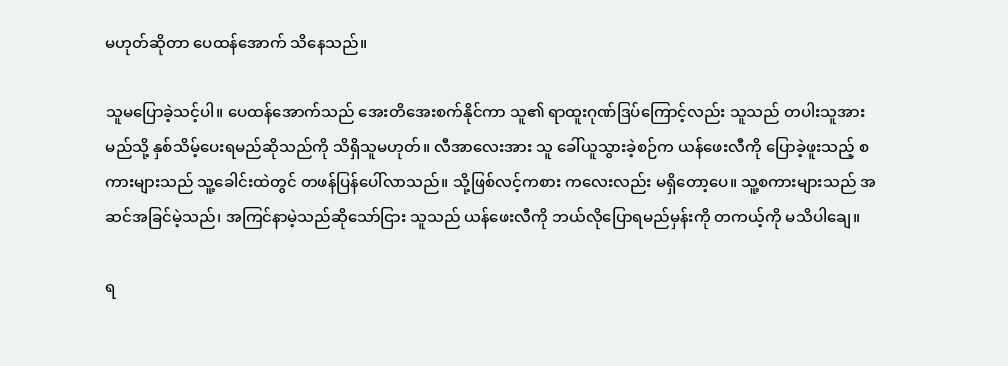မဟုတ်ဆိုတာ ပေထန်အောက် သိနေသည်။

သူမပြောခဲ့သင့်ပါ။ ပေထန်အောက်သည် အေးတိအေးစက်နိုင်ကာ သူ၏ ရာထူးဂုဏ်ဒြပ်ကြောင့်လည်း သူသည် တပါးသူအား မည်သို့ နှစ်သိမ့်ပေးရမည်ဆိုသည်ကို သိရှိသူမဟုတ်။ လီအာလေးအား သူ ခေါ်ယူသွားခဲ့စဉ်က ယန်ဖေးလီကို ပြောခဲ့ဖူးသည့် စကားများသည် သူ့ခေါင်းထဲတွင် တဖန်ပြန်ပေါ်လာသည်။ သို့ဖြစ်လင့်ကစား ကလေးလည်း မရှိတော့ပေ။ သူ့စကားများသည် အဆင်အခြင်မဲ့သည်၊ အကြင်နာမဲ့သည်ဆိုသော်ငြား သူသည် ယန်ဖေးလီကို ဘယ်လိုပြောရမည်မှန်းကို တကယ့်ကို မသိပါချေ။

ရ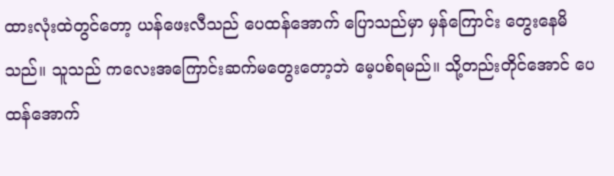ထားလုံးထဲတွင်တော့ ယန်ဖေးလီသည် ပေထန်အောက် ပြောသည်မှာ မှန်ကြောင်း တွေးနေမိသည်။ သူသည် ကလေးအကြောင်းဆက်မတွေးတော့ဘဲ မေ့ပစ်ရမည်။ သို့တည်းတိုင်အောင် ပေထန်အောက်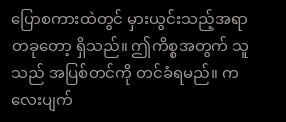ပြောစကားထဲတွင် မှားယွင်းသည့်အရာတခုတော့ ရှိသည်။ ဤကိစ္စအတွက် သူသည် အပြစ်တင်ကို တင်ခံရမည်။ ကလေးပျက်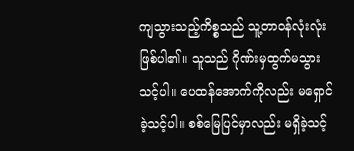ကျသွားသည့်ကိစ္စသည် သူ့တာဝန်လုံးလုံးဖြစ်ပါ၏။ သူသည် ဂိုဏ်းမှထွက်မသွားသင့်ပါ။ ပေထန်အောက်ကိုလည်း မရှောင်ခဲ့သင့်ပါ။ စစ်မြေပြင်မှာလည်း မရှိခဲ့သင့်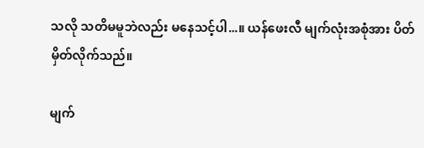သလို သတိမမူဘဲလည်း မနေသင့်ပါ...။ ယန်ဖေးလီ မျက်လုံးအစုံအား ပိတ်မှိတ်လိုက်သည်။

မျက်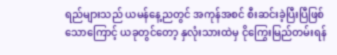ရည်များသည် ယမန်နေ့ညတွင် အကုန်အစင် စီးဆင်းခဲ့ပြီးပြီဖြစ်သောကြောင့် ယခုတွင်တော့ နှလုံးသားထဲမှ ငိုကြွေးမြည်တမ်းရန်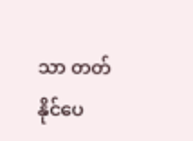သာ တတ်နိုင်ပေ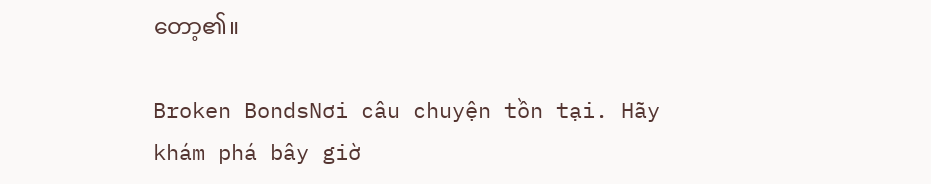တော့၏။

Broken BondsNơi câu chuyện tồn tại. Hãy khám phá bây giờ